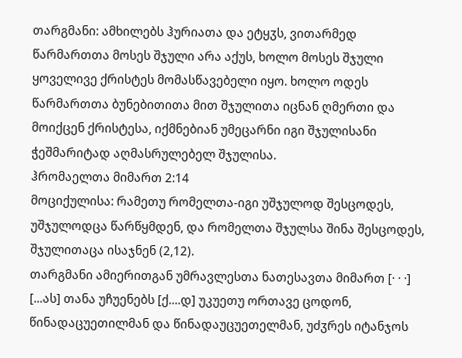თარგმანი: ამხილებს ჰურიათა და ეტყჳს, ვითარმედ წარმართთა მოსეს შჯული არა აქუს, ხოლო მოსეს შჯული ყოველივე ქრისტეს მომასწავებელი იყო. ხოლო ოდეს წარმართთა ბუნებითითა მით შჯულითა იცნან ღმერთი და მოიქცენ ქრისტესა, იქმნებიან უმეცარნი იგი შჯულისანი ჭეშმარიტად აღმასრულებელ შჯულისა.
ჰრომაელთა მიმართ 2:14
მოციქულისა: რამეთუ რომელთა-იგი უშჯულოდ შესცოდეს, უშჯულოდცა წარწყმდენ, და რომელთა შჯულსა შინა შესცოდეს, შჯულითაცა ისაჯნენ (2,12).
თარგმანი ამიერითგან უმრავლესთა ნათესავთა მიმართ [· · ·] [...ას] თანა უჩუენებს [ქ....დ] უკუეთუ ორთავე ცოდონ, წინადაცუეთილმან და წინადაუცუეთელმან, უძჳრეს იტანჯოს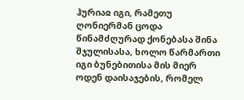ჰურიაჲ იგი, რამეთუ ღონიერმან ცოდა წინამძღურად ქონებასა შინა შჯულისასა, ხოლო წარმართი იგი ბუნებითისა მის მიერ ოდენ დაისაჯების, რომელ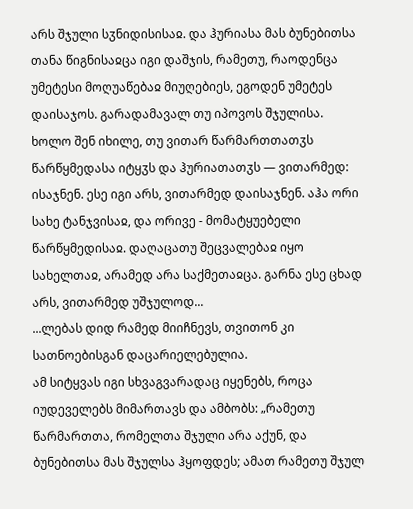არს შჯული სჳნიდისისაჲ. და ჰურიასა მას ბუნებითსა თანა წიგნისაჲცა იგი დაშჯის, რამეთუ, რაოდენცა უმეტესი მოღუაწებაჲ მიუღებიეს, ეგოდენ უმეტეს დაისაჯოს. გარადამავალ თუ იპოვოს შჯულისა.
ხოლო შენ იხილე, თუ ვითარ წარმართთათჳს წარწყმედასა იტყჳს და ჰურიათათჳს — ვითარმედ: ისაჯნენ. ესე იგი არს, ვითარმედ დაისაჯნენ. აჰა ორი სახე ტანჯვისაჲ, და ორივე - მომატყუებელი წარწყმედისაჲ. დაღაცათუ შეცვალებაჲ იყო სახელთაჲ, არამედ არა საქმეთაჲცა. გარნა ესე ცხად არს, ვითარმედ უშჯულოდ...
...ლებას დიდ რამედ მიიჩნევს, თვითონ კი სათნოებისგან დაცარიელებულია.
ამ სიტყვას იგი სხვაგვარადაც იყენებს, როცა იუდეველებს მიმართავს და ამბობს: „რამეთუ წარმართთა, რომელთა შჯული არა აქუნ, და ბუნებითსა მას შჯულსა ჰყოფდეს; ამათ რამეთუ შჯულ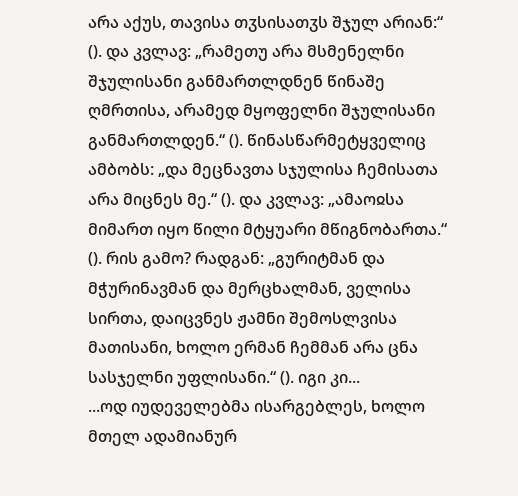არა აქუს, თავისა თჳსისათჳს შჯულ არიან:“ (). და კვლავ: „რამეთუ არა მსმენელნი შჯულისანი განმართლდნენ წინაშე ღმრთისა, არამედ მყოფელნი შჯულისანი განმართლდენ.“ (). წინასწარმეტყველიც ამბობს: „და მეცნავთა სჯულისა ჩემისათა არა მიცნეს მე.“ (). და კვლავ: „ამაოჲსა მიმართ იყო წილი მტყუარი მწიგნობართა.“ (). რის გამო? რადგან: „გურიტმან და მჭურინავმან და მერცხალმან, ველისა სირთა, დაიცვნეს ჟამნი შემოსლვისა მათისანი, ხოლო ერმან ჩემმან არა ცნა სასჯელნი უფლისანი.“ (). იგი კი...
...ოდ იუდეველებმა ისარგებლეს, ხოლო მთელ ადამიანურ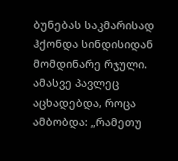ბუნებას საკმარისად ჰქონდა სინდისიდან მომდინარე რჯული. ამასვე პავლეც აცხადებდა, როცა ამბობდა: „რამეთუ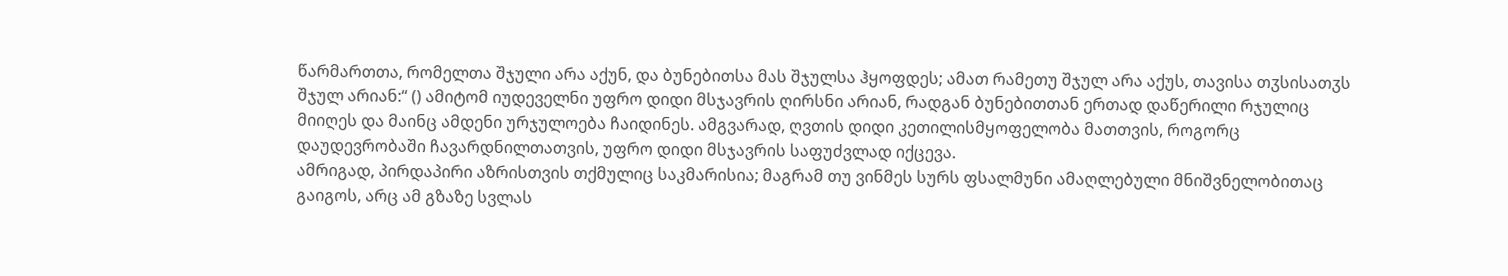წარმართთა, რომელთა შჯული არა აქუნ, და ბუნებითსა მას შჯულსა ჰყოფდეს; ამათ რამეთუ შჯულ არა აქუს, თავისა თჳსისათჳს შჯულ არიან:“ () ამიტომ იუდეველნი უფრო დიდი მსჯავრის ღირსნი არიან, რადგან ბუნებითთან ერთად დაწერილი რჯულიც მიიღეს და მაინც ამდენი ურჯულოება ჩაიდინეს. ამგვარად, ღვთის დიდი კეთილისმყოფელობა მათთვის, როგორც დაუდევრობაში ჩავარდნილთათვის, უფრო დიდი მსჯავრის საფუძვლად იქცევა.
ამრიგად, პირდაპირი აზრისთვის თქმულიც საკმარისია; მაგრამ თუ ვინმეს სურს ფსალმუნი ამაღლებული მნიშვნელობითაც გაიგოს, არც ამ გზაზე სვლას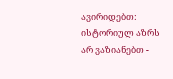ავირიდებთ: ისტორიულ აზრს არ ვაზიანებთ -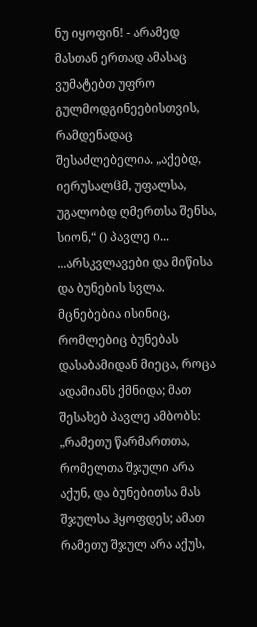ნუ იყოფინ! - არამედ მასთან ერთად ამასაც ვუმატებთ უფრო გულმოდგინეებისთვის, რამდენადაც შესაძლებელია. „აქებდ, იერუსალჱმ, უფალსა, უგალობდ ღმერთსა შენსა, სიონ,“ () პავლე ი...
...არსკვლავები და მიწისა და ბუნების სვლა. მცნებებია ისინიც, რომლებიც ბუნებას დასაბამიდან მიეცა, როცა ადამიანს ქმნიდა; მათ შესახებ პავლე ამბობს: „რამეთუ წარმართთა, რომელთა შჯული არა აქუნ, და ბუნებითსა მას შჯულსა ჰყოფდეს; ამათ რამეთუ შჯულ არა აქუს,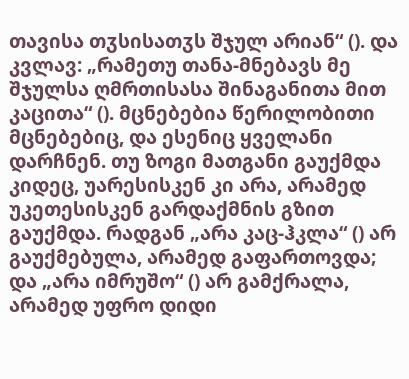თავისა თჳსისათჳს შჯულ არიან“ (). და კვლავ: „რამეთუ თანა-მნებავს მე შჯულსა ღმრთისასა შინაგანითა მით კაცითა“ (). მცნებებია წერილობითი მცნებებიც, და ესენიც ყველანი დარჩნენ. თუ ზოგი მათგანი გაუქმდა კიდეც, უარესისკენ კი არა, არამედ უკეთესისკენ გარდაქმნის გზით გაუქმდა. რადგან „არა კაც-ჰკლა“ () არ გაუქმებულა, არამედ გაფართოვდა; და „არა იმრუშო“ () არ გამქრალა, არამედ უფრო დიდი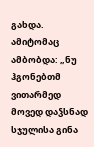გახდა. ამიტომაც ამბობდა: „ნუ ჰგონებთმ ვითარმედ მოვედ დაჴსნად სჯულისა გინა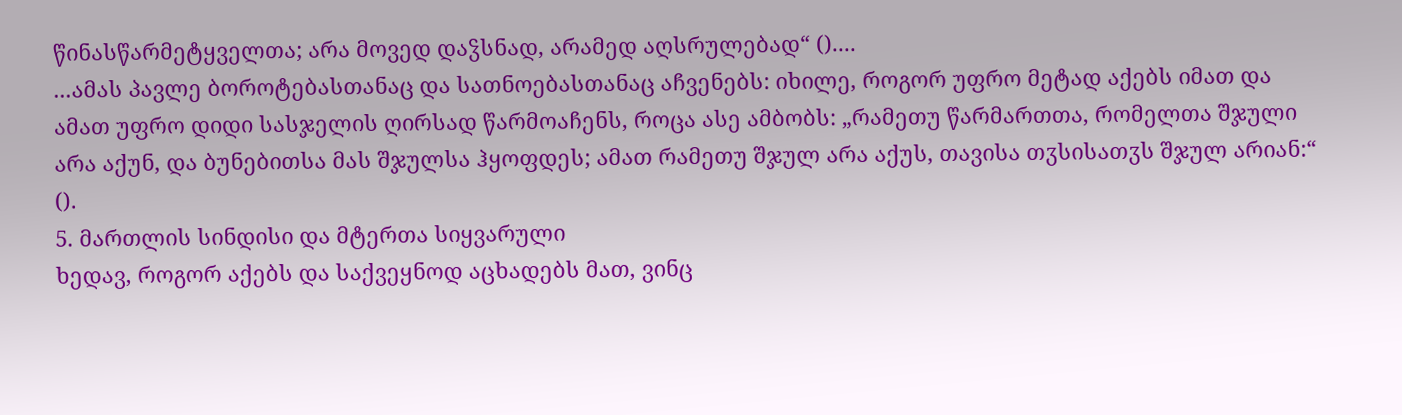წინასწარმეტყველთა; არა მოვედ დაჴსნად, არამედ აღსრულებად“ ()....
...ამას პავლე ბოროტებასთანაც და სათნოებასთანაც აჩვენებს: იხილე, როგორ უფრო მეტად აქებს იმათ და ამათ უფრო დიდი სასჯელის ღირსად წარმოაჩენს, როცა ასე ამბობს: „რამეთუ წარმართთა, რომელთა შჯული არა აქუნ, და ბუნებითსა მას შჯულსა ჰყოფდეს; ამათ რამეთუ შჯულ არა აქუს, თავისა თჳსისათჳს შჯულ არიან:“ ().
5. მართლის სინდისი და მტერთა სიყვარული
ხედავ, როგორ აქებს და საქვეყნოდ აცხადებს მათ, ვინც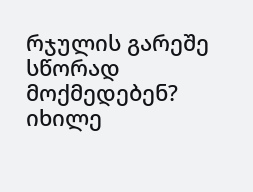რჯულის გარეშე სწორად მოქმედებენ? იხილე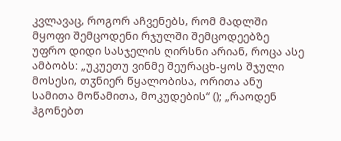კვლავაც, როგორ აჩვენებს, რომ მადლში მყოფი შემცოდენი რჯულში შემცოდეებზე უფრო დიდი სასჯელის ღირსნი არიან, როცა ასე ამბობს: „უკუეთუ ვინმე შეურაცხ-ყოს შჯული მოსესი, თჳნიერ წყალობისა, ორითა ანუ სამითა მოწამითა, მოკუდების“ (); „რაოდენ ჰგონებთ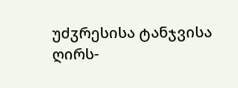უძჳრესისა ტანჯვისა ღირს-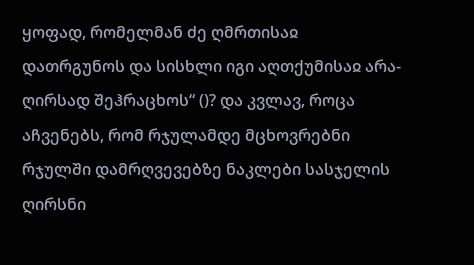ყოფად, რომელმან ძე ღმრთისაჲ დათრგუნოს და სისხლი იგი აღთქუმისაჲ არა-ღირსად შეჰრაცხოს“ ()? და კვლავ, როცა აჩვენებს, რომ რჯულამდე მცხოვრებნი რჯულში დამრღვევებზე ნაკლები სასჯელის ღირსნი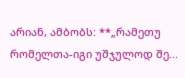არიან, ამბობს: **„რამეთუ რომელთა-იგი უშჯულოდ შე...